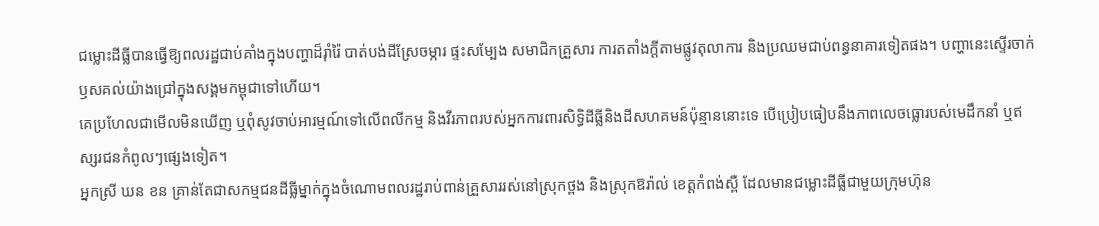ជម្លោះដីធ្លីបានធ្វើឱ្យពលរដ្ឋជាប់គាំងក្នុងបញ្ហាដ៏រ៉ាំរ៉ៃ បាត់បង់ដីស្រែចម្ការ ផ្ទះសម្បែង សមាជិកគ្រួសារ ការតតាំងក្ដីតាមផ្លូវតុលាការ និងប្រឈមជាប់ពន្ធនាគារទៀតផង។ បញ្ហានេះស្ទើរចាក់ឫសគល់យ៉ាងជ្រៅក្នុងសង្គមកម្ពុជាទៅហើយ។
គេប្រហែលជាមើលមិនឃើញ ឬពុំសូវចាប់អារម្មណ៍ទៅលើពលីកម្ម និងវីរភាពរបស់អ្នកការពារសិទ្ធិដីធ្លីនិងដីសហគមន៍ប៉ុន្មាននោះទេ បើប្រៀបធៀបនឹងភាពលេចធ្លោរបស់មេដឹកនាំ ឬឥស្សរជនកំពូលៗផ្សេងទៀត។
អ្នកស្រី ឃន ខន គ្រាន់តែជាសកម្មជនដីធ្លីម្នាក់ក្នុងចំណោមពលរដ្ឋរាប់ពាន់គ្រួសាររស់នៅស្រុកថ្ពង និងស្រុកឱរ៉ាល់ ខេត្តកំពង់ស្ពឺ ដែលមានជម្លោះដីធ្លីជាមួយក្រុមហ៊ុន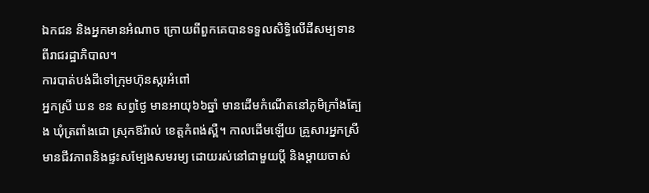ឯកជន និងអ្នកមានអំណាច ក្រោយពីពួកគេបានទទួលសិទ្ធិលើដីសម្បទានពីរាជរដ្ឋាភិបាល។
ការបាត់បង់ដីទៅក្រុមហ៊ុនស្ករអំពៅ
អ្នកស្រី ឃន ខន សព្វថ្ងៃ មានអាយុ៦៦ឆ្នាំ មានដើមកំណើតនៅភូមិក្រាំងត្បែង ឃុំត្រពាំងជោ ស្រុកឱរ៉ាល់ ខេត្តកំពង់ស្ពឺ។ កាលដើមឡើយ គ្រួសារអ្នកស្រីមានជីវភាពនិងផ្ទះសម្បែងសមរម្យ ដោយរស់នៅជាមួយប្ដី និងម្ដាយចាស់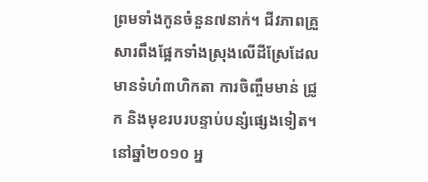ព្រមទាំងកូនចំនួន៧នាក់។ ជីវភាពគ្រួសារពឹងផ្អែកទាំងស្រុងលើដីស្រែដែលមានទំហំ៣ហិកតា ការចិញ្ចឹមមាន់ ជ្រូក និងមុខរបរបន្ទាប់បន្សំផ្សេងទៀត។
នៅឆ្នាំ២០១០ អ្ន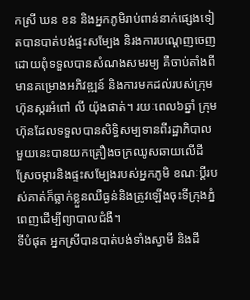កស្រី ឃន ខន និងអ្នកភូមិរាប់ពាន់នាក់ផ្សេងទៀតបានបាត់បង់ផ្ទះសម្បែង និរងការបណ្ដេញចេញ ដោយពុំទទួលបានសំណងសមរម្យ គឺចាប់តាំងពីមានគម្រោងអភិវឌ្ឍន៍ និងការមកដល់របស់ក្រុមហ៊ុនស្ករអំពៅ លី យ៉ុងផាត់។ រយៈពេល៦ឆ្នាំ ក្រុមហ៊ុនដែលទទួលបានសិទ្ធិសម្បទានពីរដ្ឋាភិបាលមួយនេះបានយកគ្រឿងចក្រឈូសឆាយលើដីស្រែចម្ការនិងផ្ទះសម្បែងរបស់អ្នកភូមិ ខណៈប្ដីរបស់គាត់ក៏ធ្លាក់ខ្លួនឈឺធ្ងន់និងត្រូវឡើងចុះទីក្រុងភ្នំពេញដើម្បីព្យាបាលជំងឺ។
ទីបំផុត អ្នកស្រីបានបាត់បង់ទាំងស្វាមី និងដី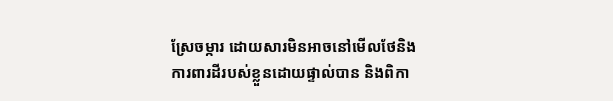ស្រែចម្ការ ដោយសារមិនអាចនៅមើលថែនិងការពារដីរបស់ខ្លួនដោយផ្ទាល់បាន និងពិកា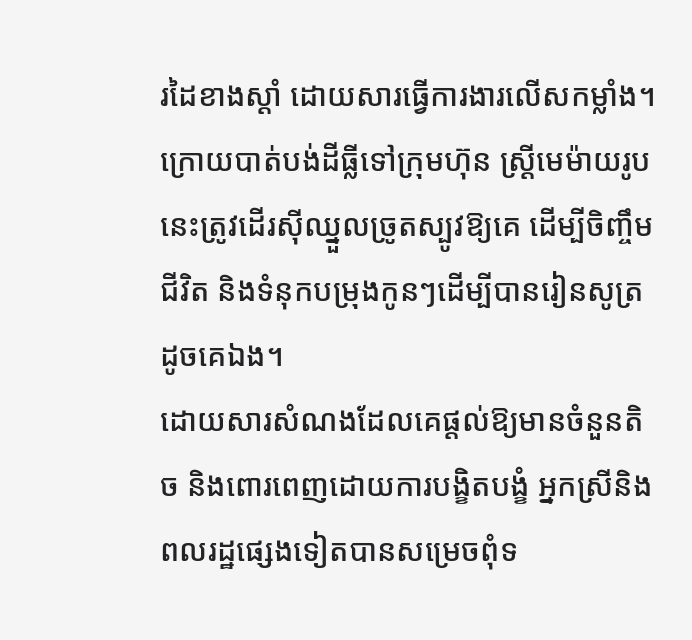រដៃខាងស្ដាំ ដោយសារធ្វើការងារលើសកម្លាំង។ ក្រោយបាត់បង់ដីធ្លីទៅក្រុមហ៊ុន ស្ដ្រីមេម៉ាយរូបនេះត្រូវដើរស៊ីឈ្នួលច្រូតស្បូវឱ្យគេ ដើម្បីចិញ្ចឹមជីវិត និងទំនុកបម្រុងកូនៗដើម្បីបានរៀនសូត្រដូចគេឯង។
ដោយសារសំណងដែលគេផ្ដល់ឱ្យមានចំនួនតិច និងពោរពេញដោយការបង្ខិតបង្ខំ អ្នកស្រីនិងពលរដ្ឋផ្សេងទៀតបានសម្រេចពុំទ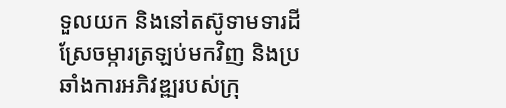ទួលយក និងនៅតស៊ូទាមទារដីស្រែចម្ការត្រឡប់មកវិញ និងប្រឆាំងការអភិវឌ្ឍរបស់ក្រុ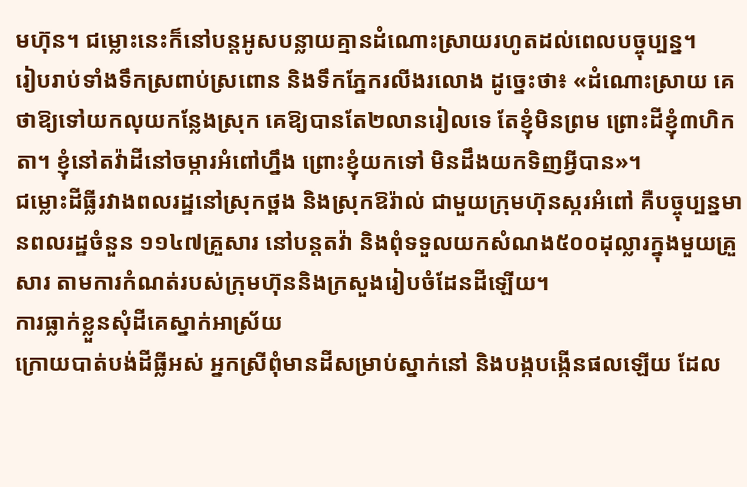មហ៊ុន។ ជម្លោះនេះក៏នៅបន្ដអូសបន្លាយគ្មានដំណោះស្រាយរហូតដល់ពេលបច្ចុប្បន្ន។
រៀបរាប់ទាំងទឹកស្រពាប់ស្រពោន និងទឹកភ្នែករលីងរលោង ដូច្នេះថា៖ «ដំណោះស្រាយ គេថាឱ្យទៅយកលុយកន្លែងស្រុក គេឱ្យបានតែ២លានរៀលទេ តែខ្ញុំមិនព្រម ព្រោះដីខ្ញុំ៣ហិកតា។ ខ្ញុំនៅតវ៉ាដីនៅចម្ការអំពៅហ្នឹង ព្រោះខ្ញុំយកទៅ មិនដឹងយកទិញអ្វីបាន»។
ជម្លោះដីធ្លីរវាងពលរដ្ឋនៅស្រុកថ្ពង និងស្រុកឱរ៉ាល់ ជាមួយក្រុមហ៊ុនស្ករអំពៅ គឺបច្ចុប្បន្នមានពលរដ្ឋចំនួន ១១៤៧គ្រួសារ នៅបន្ដតវ៉ា និងពុំទទួលយកសំណង៥០០ដុល្លារក្នុងមួយគ្រួសារ តាមការកំណត់របស់ក្រុមហ៊ុននិងក្រសួងរៀបចំដែនដីឡើយ។
ការធ្លាក់ខ្លួនសុំដីគេស្នាក់អាស្រ័យ
ក្រោយបាត់បង់ដីធ្លីអស់ អ្នកស្រីពុំមានដីសម្រាប់ស្នាក់នៅ និងបង្កបង្កើនផលឡើយ ដែល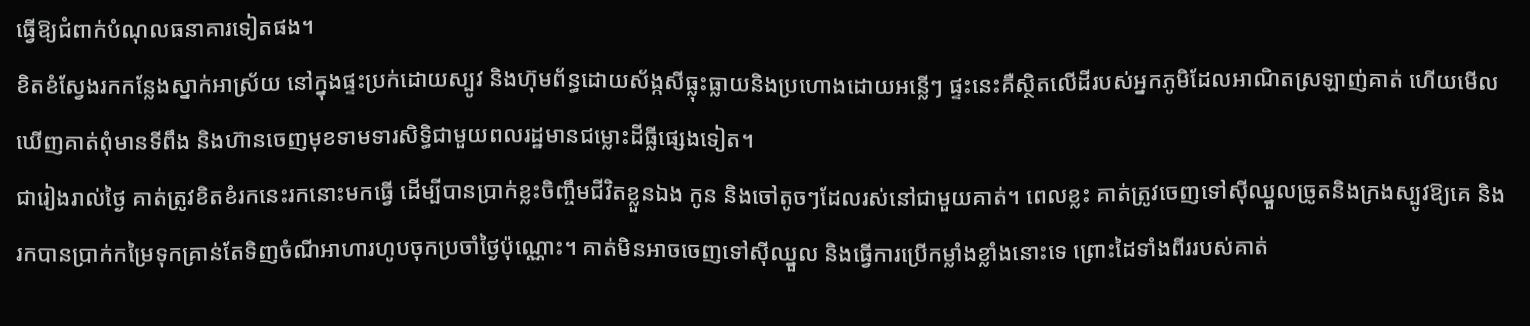ធ្វើឱ្យជំពាក់បំណុលធនាគារទៀតផង។
ខិតខំស្វែងរកកន្លែងស្នាក់អាស្រ័យ នៅក្នុងផ្ទះប្រក់ដោយស្បូវ និងហ៊ុមព័ន្ធដោយស័ង្កសីធ្លុះធ្លាយនិងប្រហោងដោយអន្លើៗ ផ្ទះនេះគឺស្ថិតលើដីរបស់អ្នកភូមិដែលអាណិតស្រឡាញ់គាត់ ហើយមើលឃើញគាត់ពុំមានទីពឹង និងហ៊ានចេញមុខទាមទារសិទ្ធិជាមួយពលរដ្ឋមានជម្លោះដីធ្លីផ្សេងទៀត។
ជារៀងរាល់ថ្ងៃ គាត់ត្រូវខិតខំរកនេះរកនោះមកធ្វើ ដើម្បីបានប្រាក់ខ្លះចិញ្ចឹមជីវិតខ្លួនឯង កូន និងចៅតូចៗដែលរស់នៅជាមួយគាត់។ ពេលខ្លះ គាត់ត្រូវចេញទៅស៊ីឈ្នួលច្រូតនិងក្រងស្បូវឱ្យគេ និងរកបានប្រាក់កម្រៃទុកគ្រាន់តែទិញចំណីអាហារហូបចុកប្រចាំថ្ងៃប៉ុណ្ណោះ។ គាត់មិនអាចចេញទៅស៊ីឈ្នួល និងធ្វើការប្រើកម្លាំងខ្លាំងនោះទេ ព្រោះដៃទាំងពីររបស់គាត់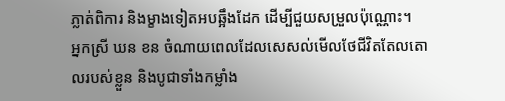ភ្លាត់ពិការ និងម្ខាងទៀតអបឆ្អឹងដែក ដើម្បីជួយសម្រួលប៉ុណ្ណោះ។
អ្នកស្រី ឃន ខន ចំណាយពេលដែលសេសល់មើលថែជីវិតតែលតោលរបស់ខ្លួន និងបូជាទាំងកម្លាំង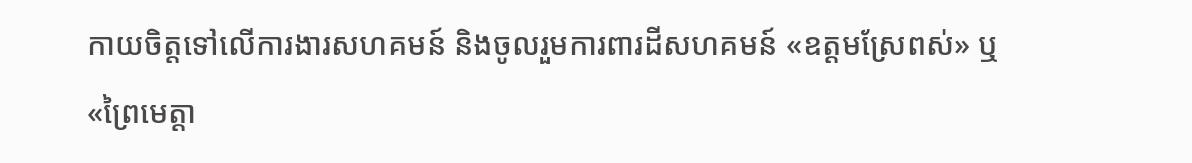កាយចិត្តទៅលើការងារសហគមន៍ និងចូលរួមការពារដីសហគមន៍ «ឧត្ដមស្រែពស់» ឬ «ព្រៃមេត្តា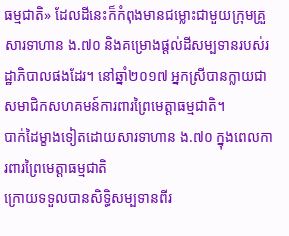ធម្មជាតិ» ដែលដីនេះក៏កំពុងមានជម្លោះជាមួយក្រុមគ្រួសារទាហាន ង.៧០ និងគម្រោងផ្ដល់ដីសម្បទានរបស់រដ្ឋាភិបាលផងដែរ។ នៅឆ្នាំ២០១៧ អ្នកស្រីបានក្លាយជាសមាជិកសហគមន៍ការពារព្រៃមេត្តាធម្មជាតិ។
បាក់ដៃម្ខាងទៀតដោយសារទាហាន ង.៧០ ក្នុងពេលការពារព្រៃមេត្តាធម្មជាតិ
ក្រោយទទួលបានសិទ្ធិសម្បទានពីរ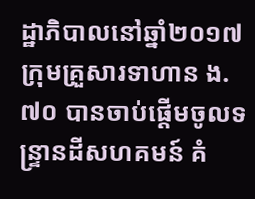ដ្ឋាភិបាលនៅឆ្នាំ២០១៧ ក្រុមគ្រួសារទាហាន ង.៧០ បានចាប់ផ្ដើមចូលទន្ទ្រានដីសហគមន៍ គំ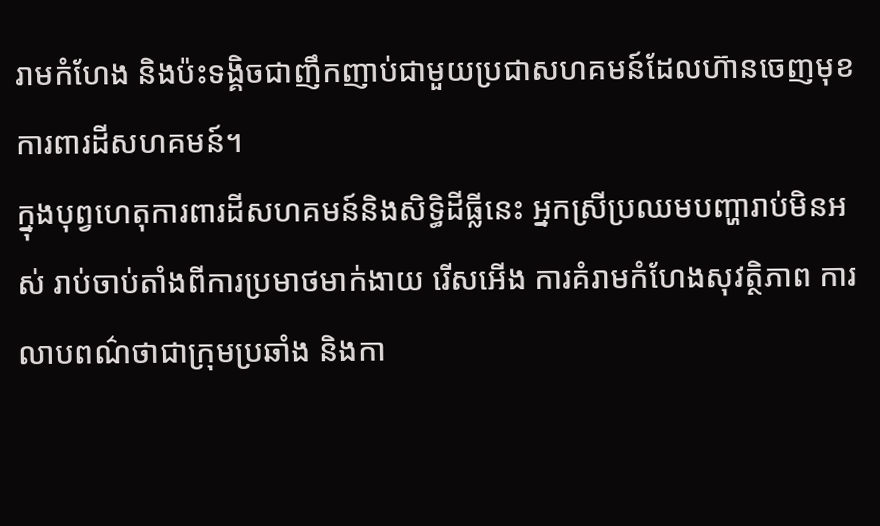រាមកំហែង និងប៉ះទង្គិចជាញឹកញាប់ជាមួយប្រជាសហគមន៍ដែលហ៊ានចេញមុខការពារដីសហគមន៍។
ក្នុងបុព្វហេតុការពារដីសហគមន៍និងសិទ្ធិដីធ្លីនេះ អ្នកស្រីប្រឈមបញ្ហារាប់មិនអស់ រាប់ចាប់តាំងពីការប្រមាថមាក់ងាយ រើសអើង ការគំរាមកំហែងសុវត្ថិភាព ការលាបពណ៌ថាជាក្រុមប្រឆាំង និងកា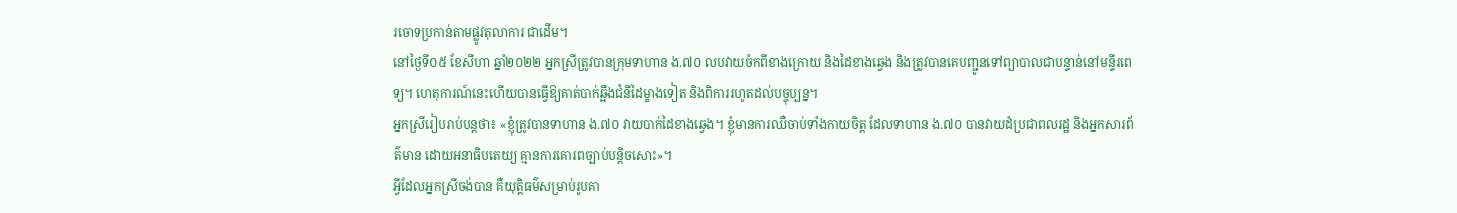រចោទប្រកាន់តាមផ្លូវតុលាការ ជាដើម។
នៅថ្ងៃទី០៥ ខែសីហា ឆ្នាំ២០២២ អ្នកស្រីត្រូវបានក្រុមទាហាន ង.៧០ លបវាយចំកពីខាងក្រោយ និងដៃខាងឆ្វេង និងត្រូវបានគេបញ្ជូនទៅព្យាបាលជាបន្ទាន់នៅមន្ទីរពេទ្យ។ ហេតុការណ៍នេះហើយបានធ្វើឱ្យគាត់បាក់ឆ្អឹងជំនីដៃម្ខាងទៀត និងពិការរហូតដល់បច្ចុប្បន្ន។
អ្នកស្រីរៀបរាប់បន្ដថា៖ «ខ្ញុំត្រូវបានទាហាន ង.៧០ វាយបាក់ដៃខាងឆ្វេង។ ខ្ញុំមានការឈឺចាប់ទាំងកាយចិត្ត ដែលទាហាន ង.៧០ បានវាយដំប្រជាពលរដ្ឋ និងអ្នកសារព័ត៌មាន ដោយអនាធិបតេយ្យ គ្មានការគោរពច្បាប់បន្តិចសោះ»។
អ្វីដែលអ្នកស្រីចង់បាន គឺយុត្តិធម៌សម្រាប់រូបគា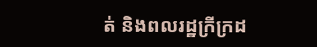ត់ និងពលរដ្ឋក្រីក្រដ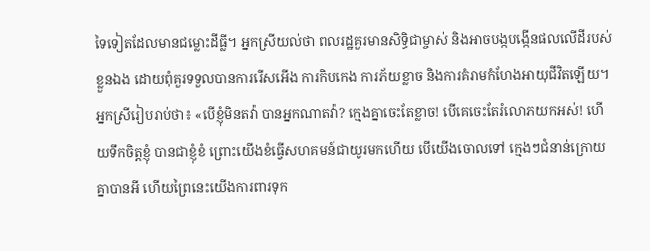ទៃទៀតដែលមានជម្លោះដីធ្លី។ អ្នកស្រីយល់ថា ពលរដ្ឋគួរមានសិទ្ធិជាម្ចាស់ និងអាចបង្កបង្កើនផលលើដីរបស់ខ្លួនឯង ដោយពុំគួរទទួលបានការរើសអើង ការកិបកេង ការភ័យខ្លាច និងការគំរាមកំហែងអាយុជីវិតឡើយ។
អ្នកស្រីរៀបរាប់ថា៖ «បើខ្ញុំមិនតវ៉ា បានអ្នកណាតវ៉ា? ក្មេងគ្នាចេះតែខ្លាច! បើគេចេះតែរំលោភយកអស់! ហើយទឹកចិត្តខ្ញុំ បានជាខ្ញុំខំ ព្រោះយើងខំធ្វើសហគមន៍ជាយូរមកហើយ បើយើងចោលទៅ ក្មេងៗជំនាន់ក្រោយគ្នាបានអី ហើយព្រៃនេះយើងការពារទុក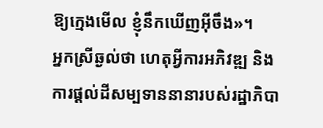ឱ្យក្មេងមើល ខ្ញុំនឹកឃើញអ៊ីចឹង»។
អ្នកស្រីឆ្ងល់ថា ហេតុអ្វីការអភិវឌ្ឍ និងការផ្ដល់ដីសម្បទាននានារបស់រដ្ឋាភិបា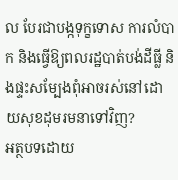ល បែរជាបង្កទុក្ខទោស ការលំបាក និងធ្វើឱ្យពលរដ្ឋបាត់បង់ដីធ្លី និងផ្ទះសម្បែងពុំអាចរស់នៅដោយសុខដុមរមនាទៅវិញ?
អត្ថបទដោយ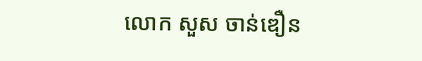លោក សួស ចាន់ឌឿន